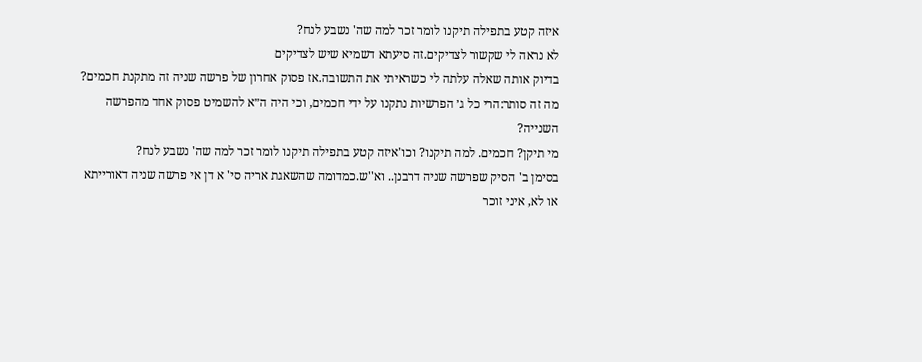איזה קטע בתפילה תיקנו לומר זכר למה שה' נשבע לנח?
לא נראה לי שקשור לצדיקים.זה סיעתא דשמיא שיש לצדיקים
בדיוק אותה שאלה עלתה לי כשראיתי את התשובה.אז פסוק אחרון של פרשה שניה זה מתקנת חכמים?
מה זה סותר:הרי כל ג׳ הפרשיות נתקנו על ידי חכמים, וכי היה ה״א להשמיט פסוק אחד מהפרשה השנייה?
מי תיקן? חכמים. למה תיקנו? וכו'איזה קטע בתפילה תיקנו לומר זכר למה שה' נשבע לנח?
בסימן ב' הסיק שפרשה שניה דרבנן.. וא''ש.כמדומה שהשאגת אריה סי' א דן אי פרשה שניה דאורייתא או לא, איני זוכר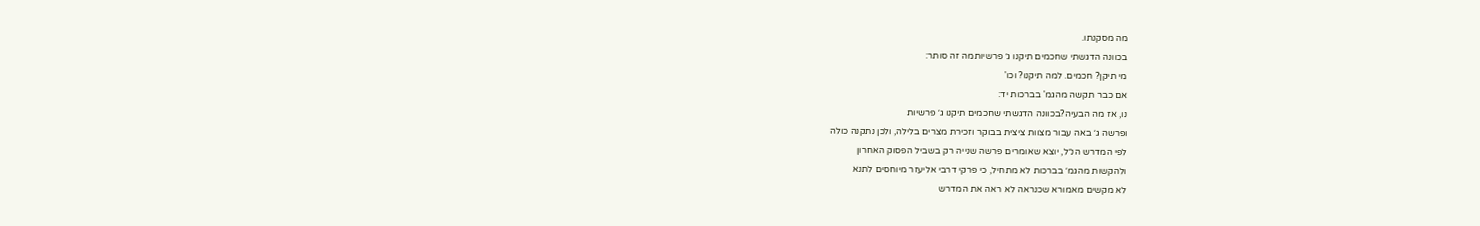מה מסקנתו.
בכוונה הדגשתי שחכמים תיקנו ג׳ פרשיותמה זה סותר:
מי תיקן? חכמים. למה תיקנו? וכו'
אם כבר תקשה מהגמ' בברכות יד:
נו, אז מה הבעיה?בכוונה הדגשתי שחכמים תיקנו ג׳ פרשיות
ופרשה ג׳ באה עבור מצוות ציצית בבוקר וזכירת מצרים בלילה, ולכן נתקנה כולה
לפי המדרש הנ״ל, יוצא שאומרים פרשה שנייה רק בשביל הפסוק האחרון
ולהקשות מהגמ׳ בברכות לא מתחיל, כי פרקי דרבי אליעזר מיוחסים לתנא
לא מקשים מאמורא שכנראה לא ראה את המדרש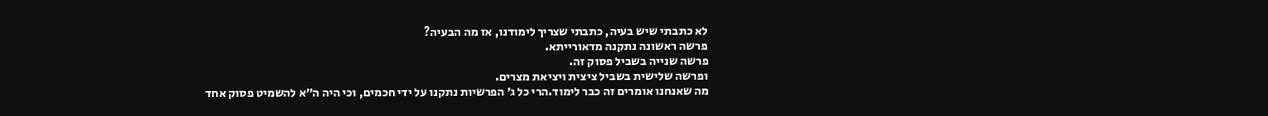לא כתבתי שיש בעיה, כתבתי שצריך לימודנו, אז מה הבעיה?
פרשה ראשונה נתקנה מדאורייתא.
פרשה שנייה בשביל פסוק זה.
ופרשה שלישית בשביל ציצית ויציאת מצרים.
מה שאנחנו אומרים זה כבר לימוד.הרי כל ג׳ הפרשיות נתקנו על ידי חכמים, וכי היה ה״א להשמיט פסוק אחד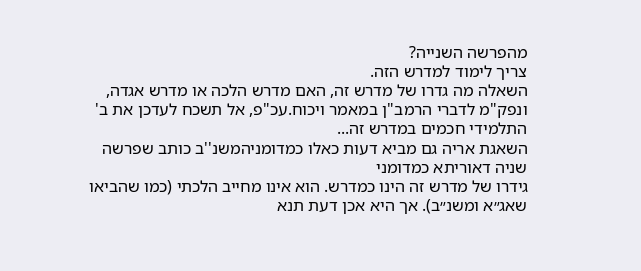מהפרשה השנייה?
צריך לימוד למדרש הזה.
השאלה מה גדרו של מדרש זה, האם מדרש הלכה או מדרש אגדה, ונפק"מ לדברי הרמב"ן במאמר ויכוח.עכ"פ, אל תשכח לעדכן את ב' התלמידי חכמים במדרש זה...
השאגת אריה גם מביא דעות כאלו כמדומניהמשנ''ב כותב שפרשה שניה דאוריתא כמדומני
גידרו של מדרש זה הינו כמדרש. הוא אינו מחייב הלכתי (כמו שהביאו שאג״א ומשנ״ב). אך היא אכן דעת תנא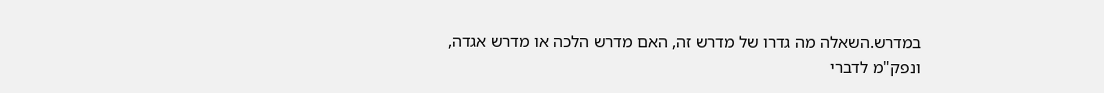במדרש.השאלה מה גדרו של מדרש זה, האם מדרש הלכה או מדרש אגדה, ונפק"מ לדברי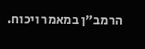הרמב"ן במאמר ויכוח.